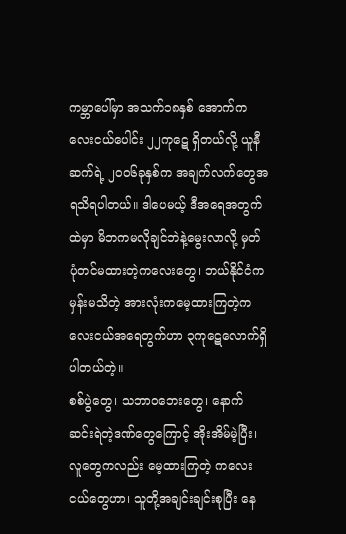ကမ္ဘာပေါ်မှာ အသက်၁၈နှစ် အောက်ကလေးငယ်ပေါင်း ၂၂ကုဋေ ရှိတယ်လို့ ယူနီဆက်ရဲ့ ၂၀၀၆ခုနှစ်က အချက်လက်တွေအရသိရပါတယ်။ ဒါပေမယ့် ဒီအရေအတွက်ထဲမှာ မိဘကမလိုချင်ဘဲနဲ့မွေးလာလို့ မှတ်ပုံတင်မထားတဲ့ကလေးတွေ၊ ဘယ်နိုင်ငံကမှန်းမသိတဲ့ အားလုံးကမေ့ထားကြတဲ့ကလေးငယ်အရေတွက်ဟာ ၃ကုဋေလောက်ရှိပါတယ်တဲ့။
စစ်ပွဲတွေ၊ သဘာဝဘေးတွေ၊ နောက် ဆင်းရဲတဲ့ဒဏ်တွေကြောင့် အိုးအိမ်မဲ့ပြီး၊ လူတွေကလည်း မေ့ထားကြတဲ့ ကလေးငယ်တွေဟာ၊ သူတို့အချင်းချင်းစုပြီး နေ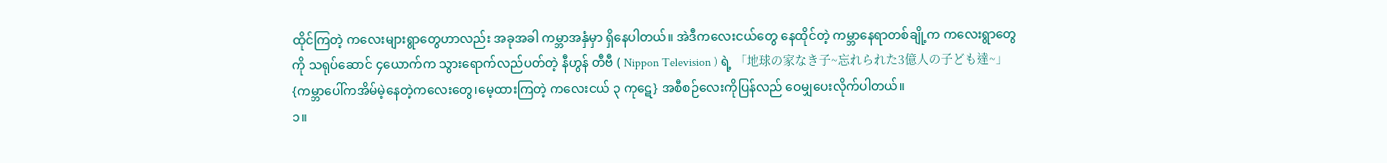ထိုင်ကြတဲ့ ကလေးများရွာတွေဟာလည်း အခုအခါ ကမ္ဘာအနှံမှာ ရှိနေပါတယ်။ အဲဒီကလေးငယ်တွေ နေထိုင်တဲ့ ကမ္ဘာနေရာတစ်ချို့က ကလေးရွာတွေကို သရုပ်ဆောင် ၄ယောက်က သွားရောက်လည်ပတ်တဲ့ နီဟွန် တီဗီ ( Nippon Television ) ရဲ့ 「地球の家なき子~忘れられた3億人の子ども達~」 {ကမ္ဘာပေါ်ကအိမ်မဲ့နေတဲ့ကလေးတွေ၊မေ့ထားကြတဲ့ ကလေးငယ် ၃ ကုဋေ} အစီစဉ်လေးကိုပြန်လည် ဝေမျှပေးလိုက်ပါတယ်။
၁။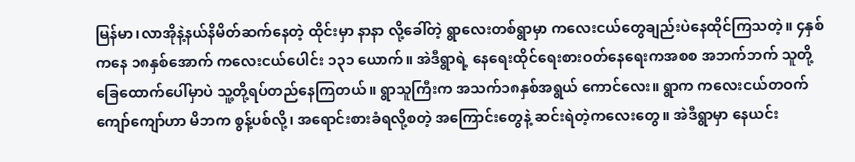မြန်မာ၊လာအိုနဲ့နယ်နိမိတ်ဆက်နေတဲ့ ထိုင်းမှာ နာနာ လို့ခေါ်တဲ့ ရွာလေးတစ်ရွာမှာ ကလေးငယ်တွေချည်းပဲနေထိုင်ကြသတဲ့။ ၄နှစ်ကနေ ၁၈နှစ်အောက် ကလေးငယ်ပေါင်း ၁၃၁ ယောက်။ အဲဒီရွာရဲ့ နေရေးထိုင်ရေးစားဝတ်နေရေးကအစစ အဘက်ဘက် သူတို့ ခြေထောက်ပေါ်မှာပဲ သူ့တို့ရပ်တည်နေကြတယ်။ ရွာသူကြီးက အသက်၁၈နှစ်အရွယ် ကောင်လေး။ ရွာက ကလေးငယ်တဝက်ကျော်ကျော်ဟာ မိဘက စွန့်ပစ်လို့၊ အရောင်းစားခံရလို့စတဲ့ အကြောင်းတွေနဲ့ ဆင်းရဲတဲ့ကလေးတွေ။ အဲဒီရွာမှာ နေယင်း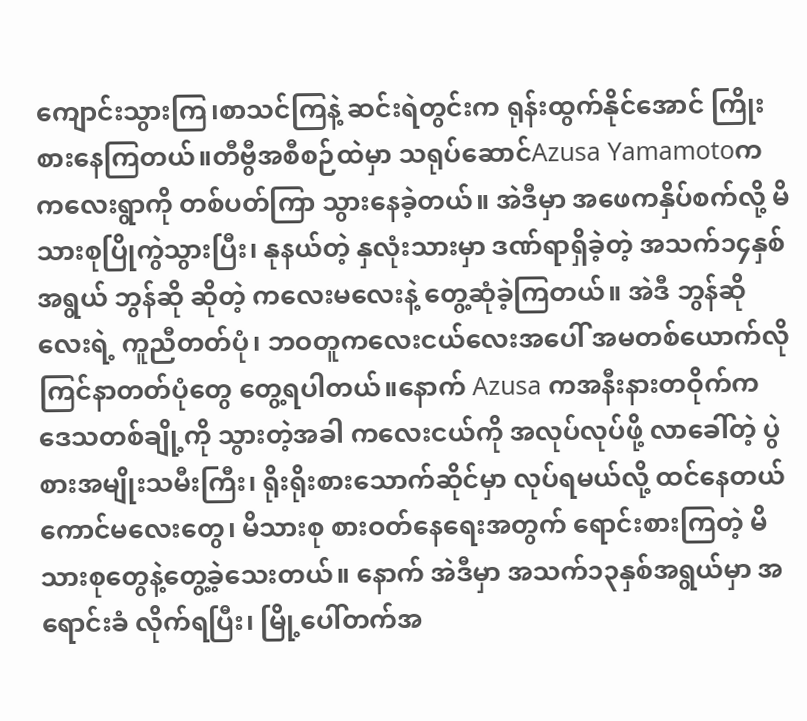ကျောင်းသွားကြ၊စာသင်ကြနဲ့ ဆင်းရဲတွင်းက ရုန်းထွက်နိုင်အောင် ကြိုးစားနေကြတယ်။တီဗွီအစီစဉ်ထဲမှာ သရုပ်ဆောင်Azusa Yamamotoက ကလေးရွာကို တစ်ပတ်ကြာ သွားနေခဲ့တယ်။ အဲဒီမှာ အဖေကနှိပ်စက်လို့ မိသားစုပြိုကွဲသွားပြီး၊ နုနယ်တဲ့ နှလုံးသားမှာ ဒဏ်ရာရှိခဲ့တဲ့ အသက်၁၄နှစ်အရွယ် ဘွန်ဆို ဆိုတဲ့ ကလေးမလေးနဲ့ တွေ့ဆုံခဲ့ကြတယ်။ အဲဒီ ဘွန်ဆိုလေးရဲ့ ကူညီတတ်ပုံ၊ ဘဝတူကလေးငယ်လေးအပေါ် အမတစ်ယောက်လို ကြင်နာတတ်ပုံတွေ တွေ့ရပါတယ်။နောက် Azusa ကအနီးနားတဝိုက်က ဒေသတစ်ချို့ကို သွားတဲ့အခါ ကလေးငယ်ကို အလုပ်လုပ်ဖို့ လာခေါ်တဲ့ ပွဲစားအမျိုးသမီးကြီး၊ ရိုးရိုးစားသောက်ဆိုင်မှာ လုပ်ရမယ်လို့ ထင်နေတယ် ကောင်မလေးတွေ၊ မိသားစု စားဝတ်နေရေးအတွက် ရောင်းစားကြတဲ့ မိသားစုတွေနဲ့တွေ့ခဲ့သေးတယ်။ နောက် အဲဒီမှာ အသက်၁၃နှစ်အရွယ်မှာ အရောင်းခံ လိုက်ရပြီး၊ မြို့ပေါ်တက်အ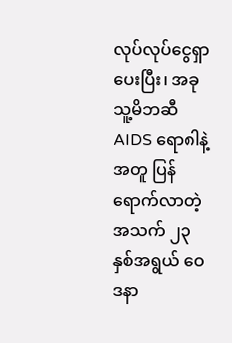လုပ်လုပ်ငွေရှာပေးပြီး၊ အခုသူ့မိဘဆီ AIDS ရော၈ါနဲ့ အတူ ပြန်ရောက်လာတဲ့ အသက် ၂၃ နှစ်အရွယ် ဝေဒနာ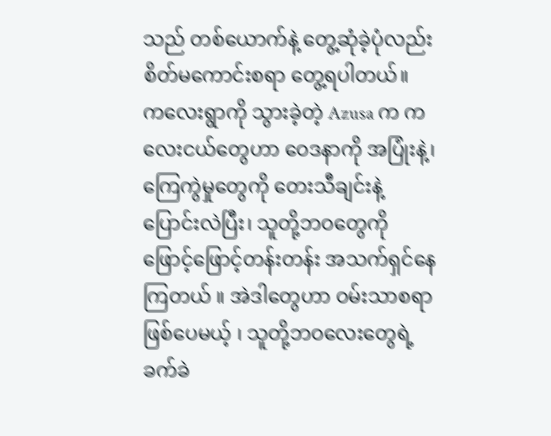သည် တစ်ယောက်နဲ့ တွေ့ဆုံခဲ့ပုံလည်း စိတ်မကောင်းစရာ တွေ့ရပါတယ်။
ကလေးရွာကို သွားခဲ့တဲ့ Azusa က ကလေးငယ်တွေဟာ ဝေဒနာကို အပြုံးနဲ့၊ ကြေကွဲမှုတွေကို တေးသီချင်းနဲ့ ပြောင်းလဲပြီး၊ သူတို့ဘဝတွေကို ဖြောင့်ဖြောင့်တန်းတန်း အသက်ရှင်နေကြတယ် ။ အဲဒါတွေဟာ ဝမ်းသာစရာဖြစ်ပေမယ့် ၊ သူတို့ဘဝလေးတွေရဲ့ ခက်ခဲ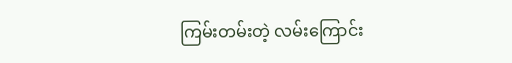ကြမ်းတမ်းတဲ့ လမ်းကြောင်း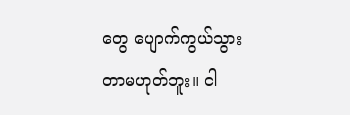တွေ ပျောက်ကွယ်သွားတာမဟုတ်ဘူး။ ငါ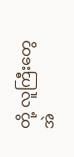တို့ လူကြီးတွေ အဲ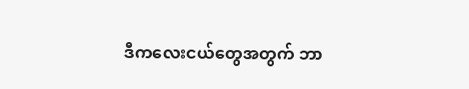ဒီကလေးငယ်တွေအတွက် ဘာ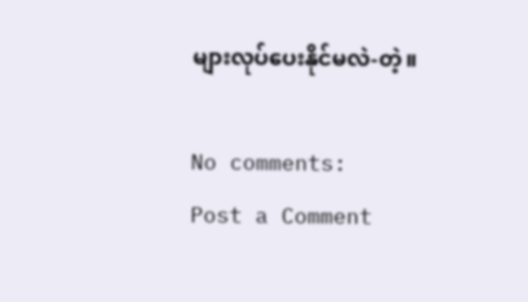များလုပ်ပေးနိုင်မလဲ-တဲ့။

No comments:
Post a Comment